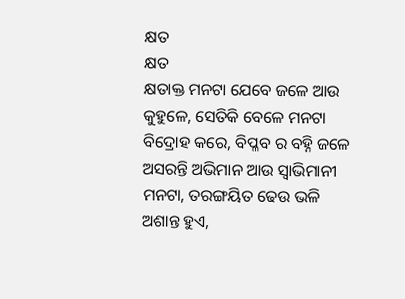କ୍ଷତ
କ୍ଷତ
କ୍ଷତାକ୍ତ ମନଟା ଯେବେ ଜଳେ ଆଉ
କୁହୁଳେ, ସେତିକି ବେଳେ ମନଟା
ବିଦ୍ରୋହ କରେ, ବିପ୍ଳବ ର ବହ୍ନି ଜଳେ
ଅସରନ୍ତି ଅଭିମାନ ଆଉ ସ୍ୱାଭିମାନୀ
ମନଟା, ତରଙ୍ଗୟିତ ଢେଉ ଭଳି
ଅଶାନ୍ତ ହୁଏ,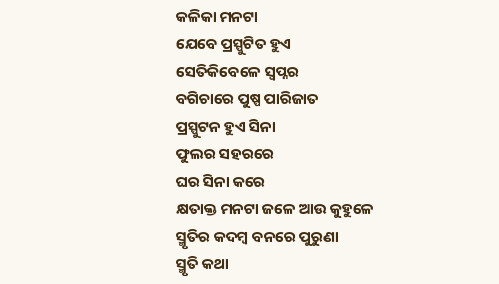କଳିକା ମନଟା
ଯେବେ ପ୍ରସ୍ପୁଟିତ ହୁଏ
ସେତିକିବେଳେ ସ୍ୱପ୍ନର
ବଗିଚାରେ ପୁଷ୍ପ ପାରିଜାତ
ପ୍ରସ୍ପୁଟନ ହୁଏ ସିନା
ଫୁଲର ସହରରେ
ଘର ସିନା କରେ
କ୍ଷତାକ୍ତ ମନଟା ଜଳେ ଆଉ କୁହୁଳେ
ସ୍ମୃତିର କଦମ୍ବ ବନରେ ପୁରୁଣା
ସ୍ମୃତି କଥା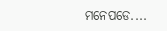ମନେପଡେ....